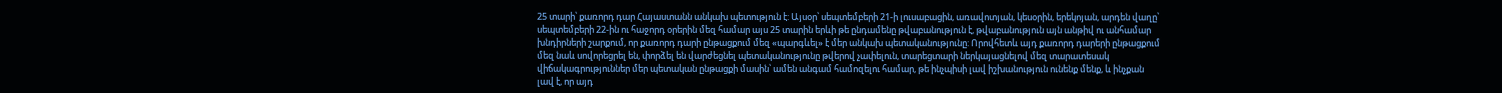25 տարի՝ քառորդ դար Հայաստանն անկախ պետություն է: Այսօր՝ սեպտեմբերի 21-ի լուսաբացին, առավոտյան, կեսօրին, երեկոյան, արդեն վաղը՝ սեպտեմբերի 22-ին ու հաջորդ օրերին մեզ համար այս 25 տարին երևի թե ընդամենը թվաբանություն է, թվաբանություն այն անթիվ ու անհամար խնդիրների շարքում, որ քառորդ դարի ընթացքում մեզ «պարգևել» է մեր անկախ պետականությունը: Որովհետև այդ քառորդ դարերի ընթացքում մեզ նաև սովորեցրել են, փորձել են վարժեցնել պետականությունը թվերով չափելուն, տարեցտարի ներկայացնելով մեզ տարատեսակ վիճակագրություններ մեր պետական ընթացքի մասին՝ ամեն անգամ համոզելու համար, թե ինչպիսի լավ իշխանություն ունենք մենք, և ինչքան լավ է, որ այդ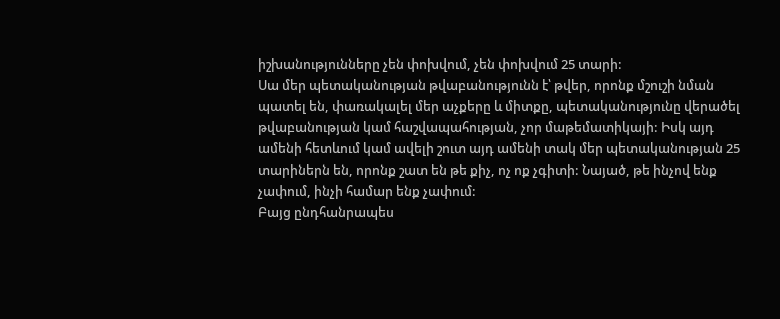իշխանությունները չեն փոխվում, չեն փոխվում 25 տարի:
Սա մեր պետականության թվաբանությունն է՝ թվեր, որոնք մշուշի նման պատել են, փառակալել մեր աչքերը և միտքը, պետականությունը վերածել թվաբանության կամ հաշվապահության, չոր մաթեմատիկայի: Իսկ այդ ամենի հետևում կամ ավելի շուտ այդ ամենի տակ մեր պետականության 25 տարիներն են, որոնք շատ են թե քիչ, ոչ ոք չգիտի: Նայած, թե ինչով ենք չափում, ինչի համար ենք չափում:
Բայց ընդհանրապես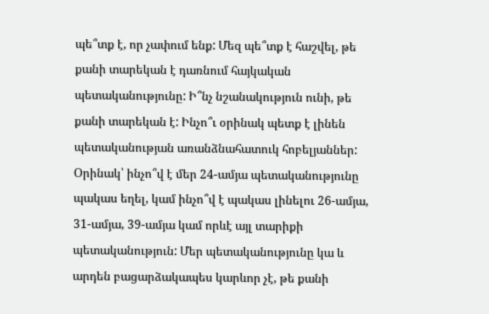պե՞տք է, որ չափում ենք: Մեզ պե՞տք է հաշվել, թե քանի տարեկան է դառնում հայկական պետականությունը: Ի՞նչ նշանակություն ունի, թե քանի տարեկան է: Ինչո՞ւ օրինակ պետք է լինեն պետականության առանձնահատուկ հոբելյաններ: Օրինակ՝ ինչո՞վ է մեր 24-ամյա պետականությունը պակաս եղել, կամ ինչո՞վ է պակաս լինելու 26-ամյա, 31-ամյա, 39-ամյա կամ որևէ այլ տարիքի պետականություն: Մեր պետականությունը կա և արդեն բացարձակապես կարևոր չէ, թե քանի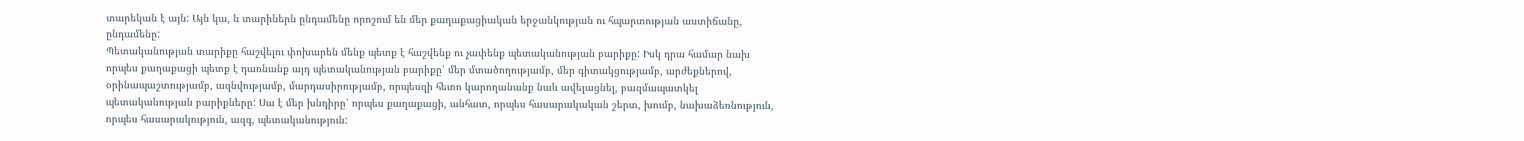տարեկան է այն: Այն կա, և տարիներն ընդամենը որոշում են մեր քաղաքացիական երջանկության ու հպարտության աստիճանը, ընդամենը:
Պետականության տարիքը հաշվելու փոխարեն մենք պետք է հաշվենք ու չափենք պետականության բարիքը: Իսկ դրա համար նախ որպես քաղաքացի պետք է դառնանք այդ պետականության բարիքը՝ մեր մտածողությամբ, մեր գիտակցությամբ, արժեքներով, օրինապաշտությամբ, ազնվությամբ, մարդասիրությամբ, որպեսզի հետո կարողանանք նաև ավելացնել, բազմապատկել պետականության բարիքները: Սա է մեր խնդիրը՝ որպես քաղաքացի, անհատ, որպես հասարակական շերտ, խումբ, նախաձեռնություն, որպես հասարակություն, ազգ, պետականություն: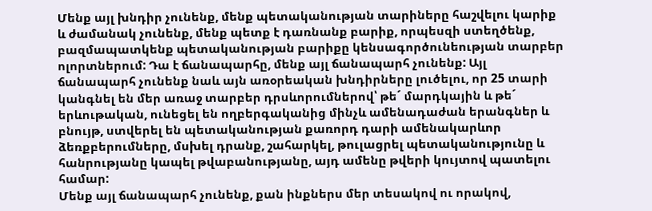Մենք այլ խնդիր չունենք, մենք պետականության տարիները հաշվելու կարիք և ժամանակ չունենք, մենք պետք է դառնանք բարիք, որպեսզի ստեղծենք, բազմապատկենք պետականության բարիքը կենսագործունեության տարբեր ոլորտներում: Դա է ճանապարհը, մենք այլ ճանապարհ չունենք: Այլ ճանապարհ չունենք նաև այն առօրեական խնդիրները լուծելու, որ 25 տարի կանգնել են մեր առաջ տարբեր դրսևորումներով՝ թե´ մարդկային և թե´ երևութական, ունեցել են ողբերգականից մինչև ամենադաժան երանգներ և բնույթ, ստվերել են պետականության քառորդ դարի ամենակարևոր ձեռքբերումները, մսխել դրանք, շահարկել, թուլացրել պետականությունը և հանրությանը կապել թվաբանությանը, այդ ամենը թվերի կույտով պատելու համար:
Մենք այլ ճանապարհ չունենք, քան ինքներս մեր տեսակով ու որակով,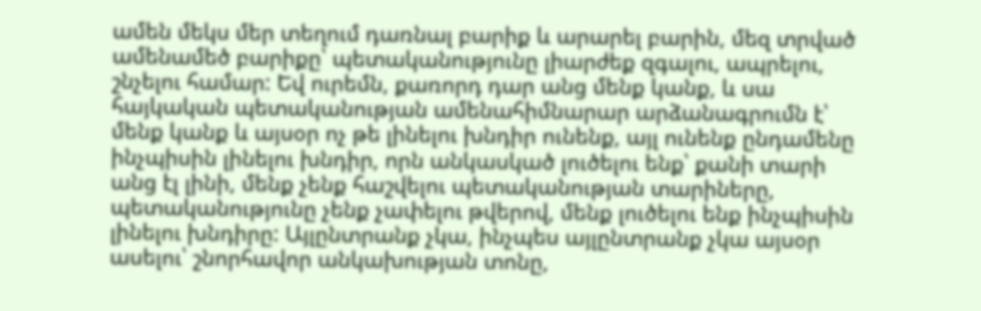ամեն մեկս մեր տեղում դառնալ բարիք և արարել բարին, մեզ տրված ամենամեծ բարիքը՝ պետականությունը լիարժեք զգալու, ապրելու, շնչելու համար: Եվ ուրեմն, քառորդ դար անց մենք կանք, և սա հայկական պետականության ամենահիմնարար արձանագրումն է՝ մենք կանք և այսօր ոչ թե լինելու խնդիր ունենք, այլ ունենք ընդամենը ինչպիսին լինելու խնդիր, որն անկասկած լուծելու ենք՝ քանի տարի անց էլ լինի, մենք չենք հաշվելու պետականության տարիները, պետականությունը չենք չափելու թվերով, մենք լուծելու ենք ինչպիսին լինելու խնդիրը: Այլընտրանք չկա, ինչպես այլընտրանք չկա այսօր ասելու՝ շնորհավոր անկախության տոնը,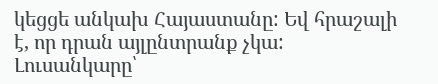կեցցե անկախ Հայաստանը: Եվ հրաշալի է, որ դրան այլընտրանք չկա:
Լուսանկարը՝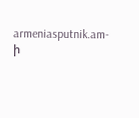armeniasputnik.am-ի